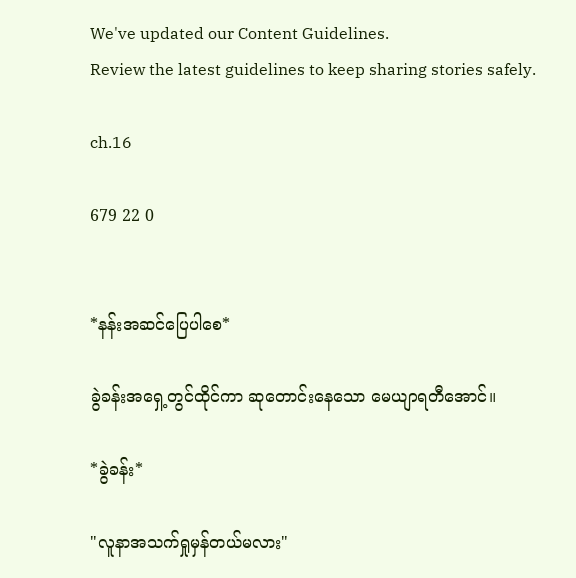We've updated our Content Guidelines.
Review the latest guidelines to keep sharing stories safely.

ch.16

679 22 0


*နန်းအဆင်ပြေပါစေ*

ခွဲခန်းအရှေ့တွင်ထိုင်ကာ ဆုတောင်းနေသော မေယျာရတီအောင်။

*ခွဲခန်း*

"လူနာအသက်ရှုမှန်တယ်မလား"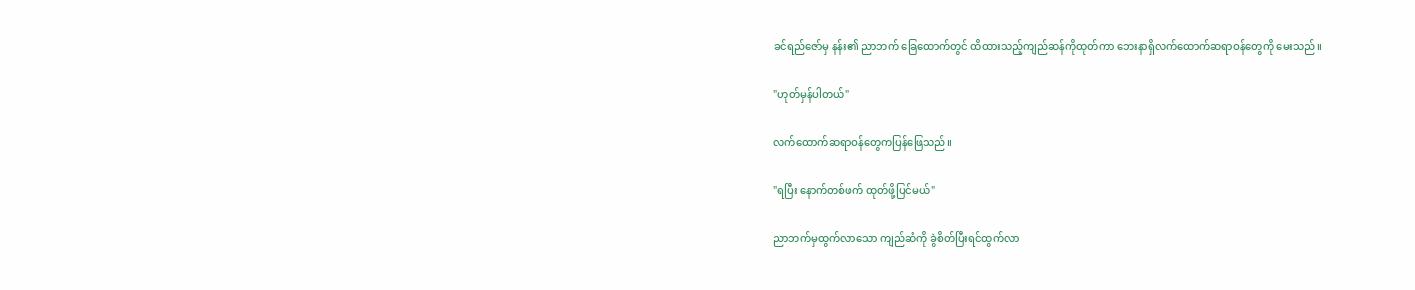ခင်ရည်ဇော်မှ နန်း၏ ညာဘက် ‌ခြေထောက်တွင် ထိထားသည့်ကျည်ဆန်ကိုထုတ်ကာ ဘေးနာရှိလက်ထောက်ဆရာဝန်တွေကို မေးသည်။

"ဟုတ်မှန်ပါတယ်"

လက်ထောက်ဆရာဝန်တွေကပြန်ဖြေသည်။

"ရပြီး နောက်တစ်ဖက် ထုတ်ဖို့ပြင်မယ်"

ညာဘက်မှထွက်လာသော ကျည်ဆံကို ‌ခွဲစိတ်ပြီးရင်ထွက်လာ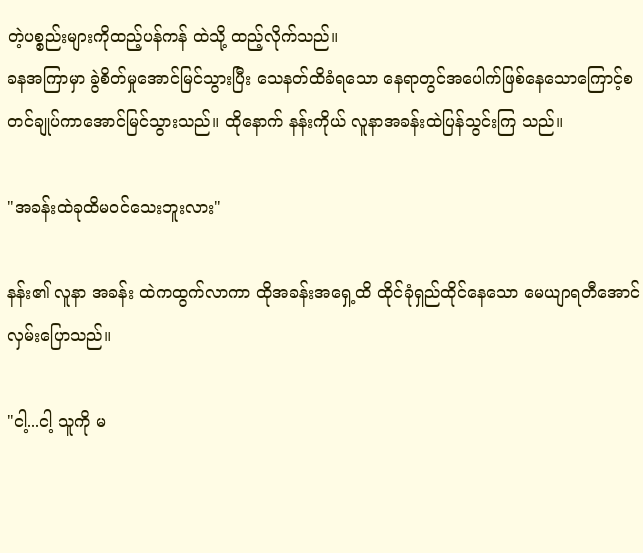တဲ့ပစ္စည်းများကိုထည့်ပန်ကန် ထဲသို့ ထည့်လိုက်သည်။
ခနအကြာမှာ ခွဲစိတ်မှုအောင်မြင်သွားပြီး သေနတ်ထိခံရသော နေရာတွင်အပေါက်‌ဖြစ်နေသောကြောင့်စတင်ချုပ်ကာအောင်မြင်သွားသည်။ ထိုနောက် နန်းကိုယ် လူနာအခန်းထဲပြန်သွင်းကြ သည်။

"အခန်းထဲခုထိမဝင်သေးဘူးလား"

နန်း၏ လူနာ အခန်း ထဲကထွက်လာကာ ထိုအခန်းအရှေ့ထိ ထိုင်ခုံရှည်ထိုင်နေသော မေယျာရတီအောင်လှမ်းပြောသည်။

"ငါ့...ငါ့ သူကို မ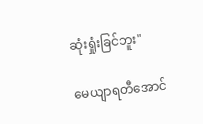ဆုံးရှုံးခြင်ဘူး"

မေယျာရတီအောင်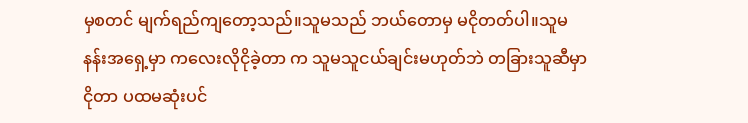မှစတင် မျက်ရည်ကျတော့သည်။သူမသည် ဘယ်တောမှ မငိုတတ်ပါ။သူမ နန်းအရှေ့မှာ ကလေးလိုငိုခဲ့တာ က သူမသူငယ်ချင်းမဟုတ်ဘဲ တခြားသူဆီမှာငိုတာ ပထမဆုံးပင်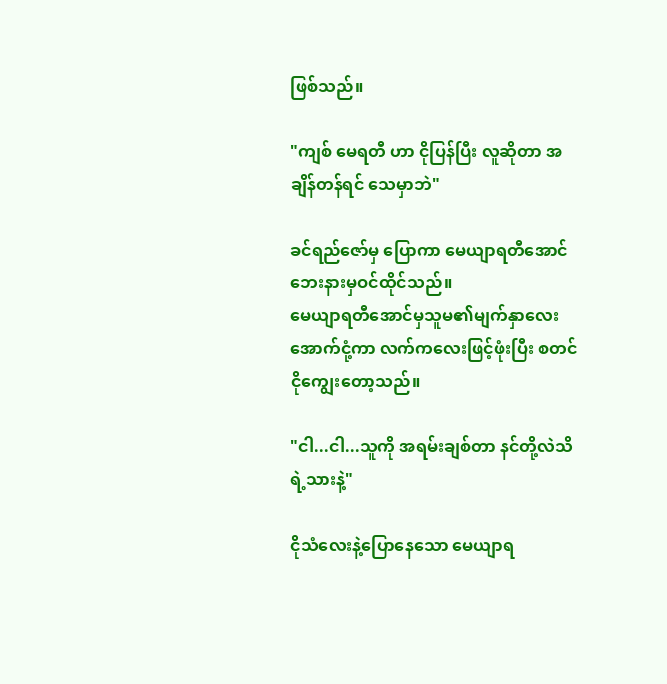ဖြစ်သည်။

"ကျစ် မေရတီ ဟာ ငိုပြန်ပြီး လူဆိုတာ အချိန်တန်ရင် သေမှာဘဲ"

ခင်ရည်ဇော်မှ ပြောကာ မေယျာရတီအောင်ဘေးနားမှဝင်ထိုင်သည်။
မေယျာရတီအောင်မှသူမ၏မျက်နှာလေးအောက်ငုံ့ကာ လက်ကလေးဖြင့်ဖုံးပြီး စတင်ငိုကျွေးတော့သည်။

"ငါ...ငါ...သူကို အရမ်းချစ်တာ နင်တို့လဲသိရဲ့သားနဲ့"

ငိုသံလေးနဲ့ပြောနေသော မေယျာရ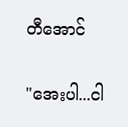တီအောင်

"အေးပါ...ငါ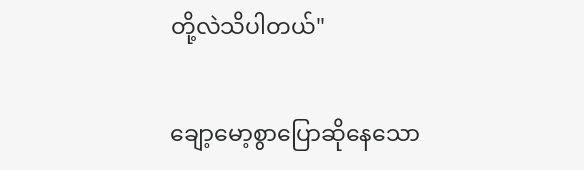တို့လဲသိပါတယ်"

ချော့မော့စွာပြောဆိုနေသော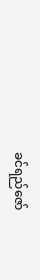ခင်ရည်ဇော်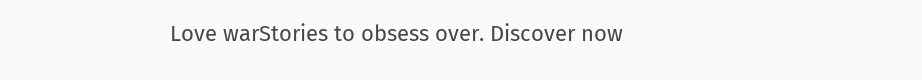Love warStories to obsess over. Discover now